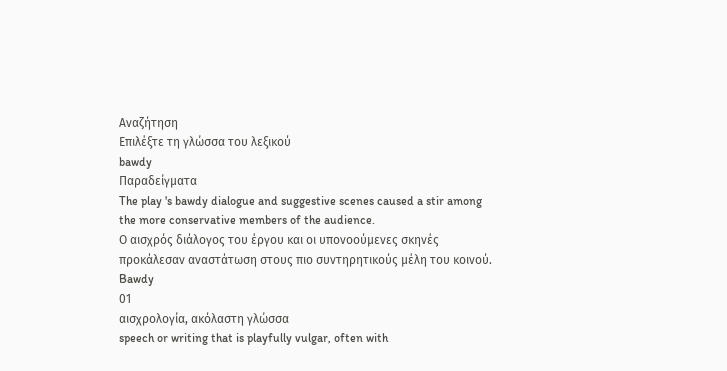Αναζήτηση
Επιλέξτε τη γλώσσα του λεξικού
bawdy
Παραδείγματα
The play 's bawdy dialogue and suggestive scenes caused a stir among the more conservative members of the audience.
Ο αισχρός διάλογος του έργου και οι υπονοούμενες σκηνές προκάλεσαν αναστάτωση στους πιο συντηρητικούς μέλη του κοινού.
Bawdy
01
αισχρολογία, ακόλαστη γλώσσα
speech or writing that is playfully vulgar, often with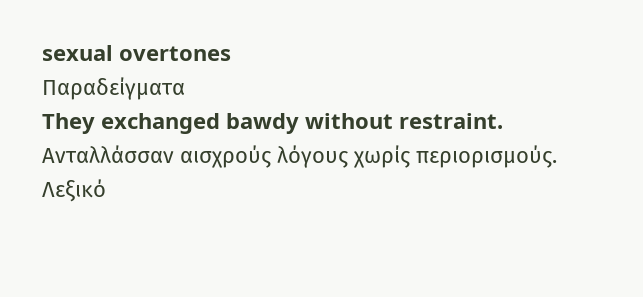sexual overtones
Παραδείγματα
They exchanged bawdy without restraint.
Ανταλλάσσαν αισχρούς λόγους χωρίς περιορισμούς.
Λεξικό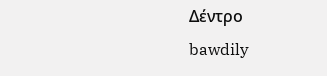Δέντρο
bawdily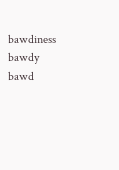bawdiness
bawdy
bawd